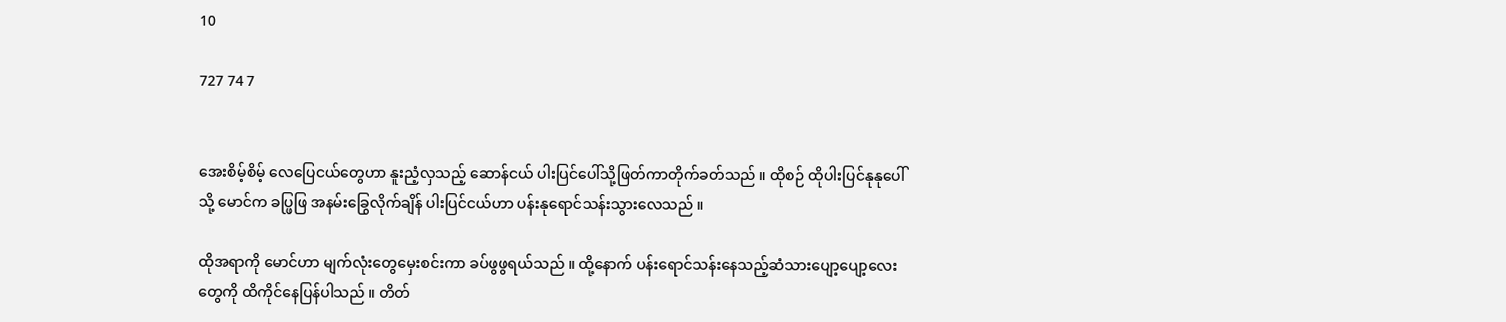10

727 74 7


အေးစိမ့်စိမ့် လေပြေငယ်တွေဟာ နူးညံ့လှသည့် ဆောန်ငယ် ပါးပြင်ပေါ်သို့ဖြတ်ကာတိုက်ခတ်သည် ။ ထိုစဉ် ထိုပါးပြင်နုနုပေါ်သို့ မောင်က ခပ္ဖြဖြ အနမ်းခြွေလိုက်ချိန် ပါးပြင်ငယ်ဟာ ပန်းနုရောင်သန်းသွားလေသည် ။

ထိုအရာကို မောင်ဟာ မျက်လုံးတွေမှေးစင်းကာ ခပ်ဖွဖွရယ်သည် ။ ထို့နောက် ပန်းရောင်သန်းနေသည့်ဆံသားပျော့ပျော့လေးတွေကို ထိကိုင်နေပြန်ပါသည် ။ တိတ်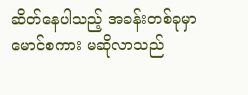ဆိတ်နေပါသည့် အခန်းတစ်ခုမှာ မောင်စကား မဆိုလာသည်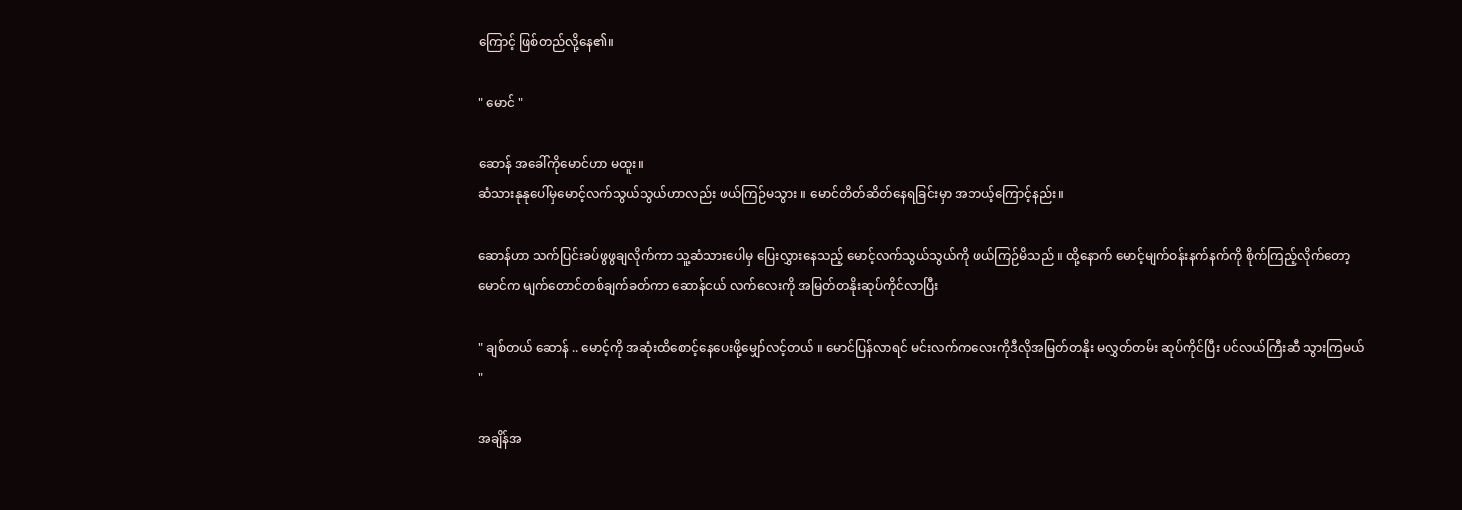ကြောင့် ဖြစ်တည်လို့နေ၏။

" မောင် "

ဆောန် အခေါ်ကိုမောင်ဟာ မထူး။
ဆံသားနုနုပေါ်မှမောင့်လက်သွယ်သွယ်ဟာလည်း ဖယ်ကြဉ်မသွား ။ မောင်တိတ်ဆိတ်နေရခြင်းမှာ အဘယ့်ကြောင့်နည်း။

ဆောန်ဟာ သက်ပြင်းခပ်ဖွဖွချလိုက်ကာ သူ့ဆံသားပေါမှ ပြေးလွှားနေသည့် မောင့်လက်သွယ်သွယ်ကို ဖယ်ကြဉ်မိသည် ။ ထို့နောက် မောင့်မျက်ဝန်းနက်နက်ကို စိုက်ကြည့်လိုက်တော့ မောင်က မျက်တောင်တစ်ချက်ခတ်ကာ ဆောန်ငယ် လက်လေးကို အမြတ်တနိုးဆုပ်ကိုင်လာပြီး

" ချစ်တယ် ဆောန် .. မောင့်ကို အဆုံးထိစောင့်နေပေးဖို့မျှော်လင့်တယ် ။ မောင်ပြန်လာရင် မင်းလက်ကလေးကိုဒီလိုအမြတ်တနိုး မလွှတ်တမ်း ဆုပ်ကိုင်ပြီး ပင်လယ်ကြီးဆီ သွားကြမယ် "

အချိန်အ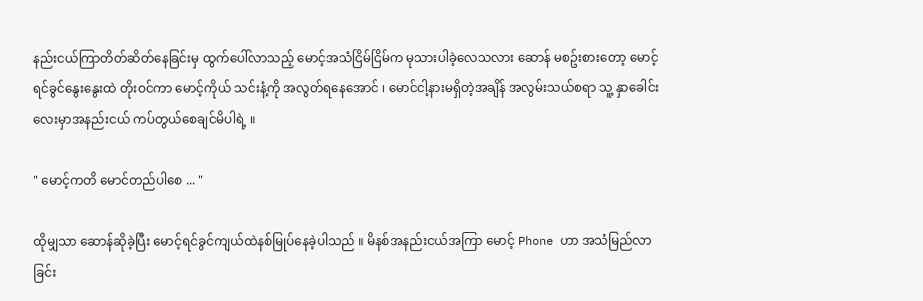နည်းငယ်ကြာတိတ်ဆိတ်နေခြင်းမှ ထွက်ပေါ်လာသည့် မောင့်အသံငြိမ်ငြိမ်က မုသားပါခဲ့လေသလား ဆောန် မစဥ်းစားတော့ မောင့်ရင်ခွင်နွေးနွေးထဲ တိုးဝင်ကာ မောင့်ကိုယ် သင်းနံ့ကို အလွတ်ရနေအောင် ၊ မောင်ငါ့နားမရှိတဲ့အချိန် အလွမ်းသယ်စရာ သူ့ နှာခေါင်းလေးမှာအနည်းငယ် ကပ်တွယ်စေချင်မိပါရဲ့ ။

" မောင့်ကတိ မောင်တည်ပါစေ ... "

ထိုမျှသာ ဆောန်ဆိုခဲ့ပြီး မောင့်ရင်ခွင်ကျယ်ထဲနစ်မြုပ်နေခဲ့ပါသည် ။ မိနစ်အနည်းငယ်အကြာ မောင့် Phone ဟာ အသံမြည်လာခြင်း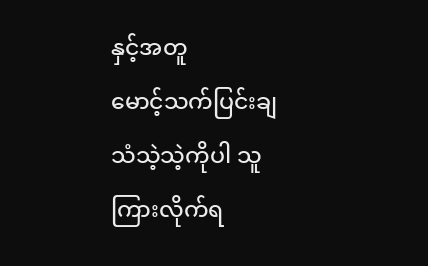နှင့်အတူ
မောင့်သက်ပြင်းချသံသဲ့သဲ့ကိုပါ သူကြားလိုက်ရ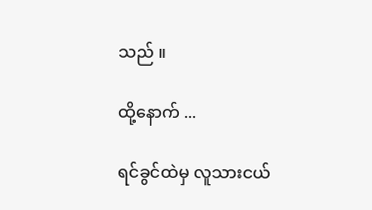သည် ။

ထို့နောက် ...

ရင်ခွင်ထဲမှ လူသားငယ်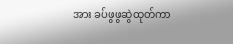အား ခပ်ဖွဖွဆွဲထုတ်ကာ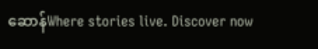ဆောန်Where stories live. Discover now